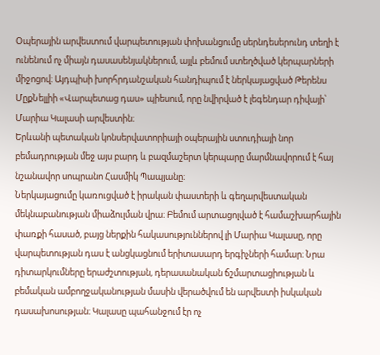Օպերային արվեստում վարպետության փոխանցումը սերնդեսերունդ տեղի է ունենում ոչ միայն դասասենյակներում, այլև բեմում ստեղծված կերպարների միջոցով։ Այդպիսի խորհրդանշական հանդիպում է ներկայացված Թերենս ՄըքՆելլիի «Վարպետաց դաս» պիեսում, որը նվիրված է լեգենդար դիվայի՝ Մարիա Կալասի արվեստին։
Երևանի պետական կոնսերվատորիայի օպերային ստուդիայի նոր բեմադրության մեջ այս բարդ և բազմաշերտ կերպարը մարմնավորում է հայ նշանավոր սոպրանո Հասմիկ Պապյանը։
Ներկայացումը կառուցված է իրական փաստերի և գեղարվեստական մեկնաբանության միաձուլման վրա։ Բեմում արտացոլված է համաշխարհային փառքի հասած, բայց ներքին հակասություններով լի Մարիա Կալասը, որը վարպետության դաս է անցկացնում երիտասարդ երգիչների համար։ Նրա դիտարկումները երաժշտության, դերասանական ճշմարտացիության և բեմական ամբողջականության մասին վերածվում են արվեստի իսկական դասախոսության։ Կալասը պահանջում էր ոչ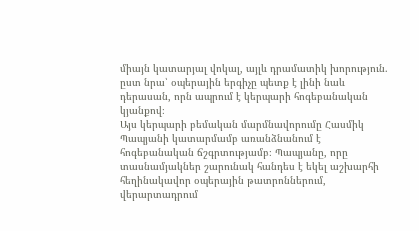միայն կատարյալ վոկալ, այլև դրամատիկ խորություն. ըստ նրա՝ օպերային երգիչը պետք է լինի նաև դերասան, որն ապրում է կերպարի հոգեբանական կյանքով։
Այս կերպարի բեմական մարմնավորումը Հասմիկ Պապյանի կատարմամբ առանձնանում է հոգեբանական ճշգրտությամբ։ Պապյանը, որը տասնամյակներ շարունակ հանդես է եկել աշխարհի հեղինակավոր օպերային թատրոններում, վերարտադրում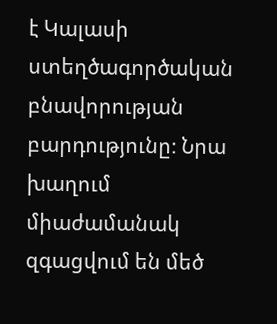է Կալասի ստեղծագործական բնավորության բարդությունը։ Նրա խաղում միաժամանակ զգացվում են մեծ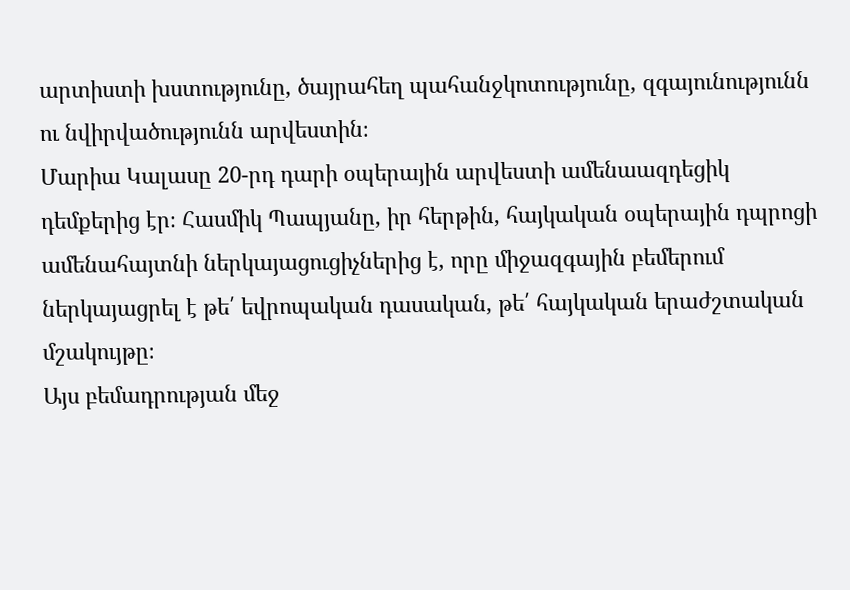արտիստի խստությունը, ծայրահեղ պահանջկոտությունը, զգայունությունն ու նվիրվածությունն արվեստին։
Մարիա Կալասը 20-րդ դարի օպերային արվեստի ամենաազդեցիկ դեմքերից էր։ Հասմիկ Պապյանը, իր հերթին, հայկական օպերային դպրոցի ամենահայտնի ներկայացուցիչներից է, որը միջազգային բեմերում ներկայացրել է թե՛ եվրոպական դասական, թե՛ հայկական երաժշտական մշակույթը։
Այս բեմադրության մեջ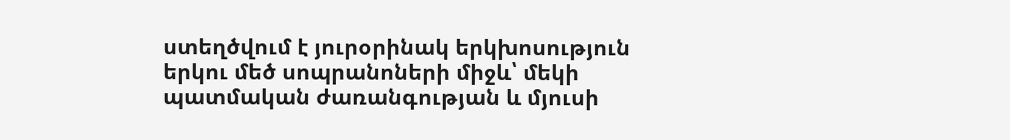ստեղծվում է յուրօրինակ երկխոսություն երկու մեծ սոպրանոների միջև՝ մեկի պատմական ժառանգության և մյուսի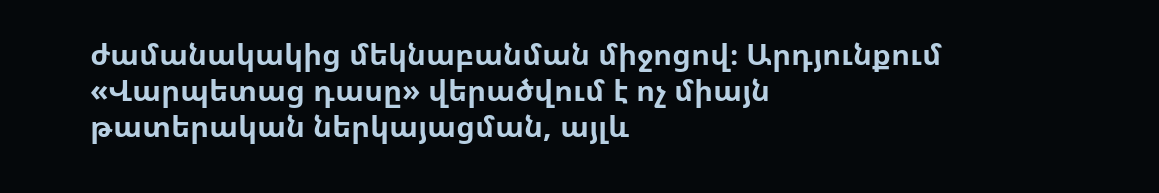ժամանակակից մեկնաբանման միջոցով։ Արդյունքում «Վարպետաց դասը» վերածվում է ոչ միայն թատերական ներկայացման, այլև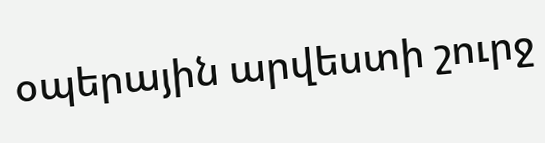օպերային արվեստի շուրջ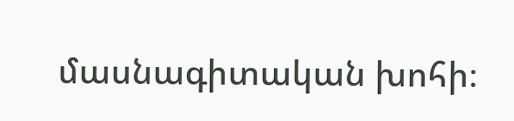մասնագիտական խոհի։